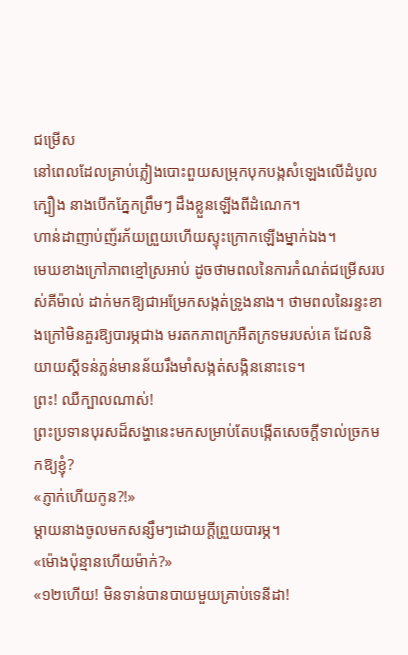ជម្រើស
នៅពេលដែលគ្រាប់ភ្លៀងបោះពួយសម្រុកបុកបង្កសំឡេងលើដំបូលក្បឿង នាងបើកភ្នែកព្រឹមៗ ដឹងខ្លួនឡើងពីដំណេក។
ហាន់ដាញាប់ញ័រភ័យព្រួយហើយស្ទុះក្រោកឡើងម្នាក់ឯង។
មេឃខាងក្រៅភាពខ្មៅស្រអាប់ ដូចថាមពលនៃការកំណត់ជម្រើសរបស់គីម៉ាល់ ដាក់មកឱ្យជាអម្រែកសង្កត់ទ្រូងនាង។ ថាមពលនៃរន្ទះខាងក្រៅមិនគួរឱ្យបារម្ភជាង មរតកភាពក្រអឺតក្រទមរបស់គេ ដែលនិយាយស្តីទន់ភ្លន់មានន័យរឹងមាំសង្កត់សង្កិននោះទេ។
ព្រះ! ឈឺក្បាលណាស់!
ព្រះប្រទានបុរសដ៏សង្ហានេះមកសម្រាប់តែបង្កើតសេចក្តីទាល់ច្រកមកឱ្យខ្ញុំ?
«ភ្ញាក់ហើយកូន?!»
ម្តាយនាងចូលមកសន្សឹមៗដោយក្តីព្រួយបារម្ភ។
«ម៉ោងប៉ុន្មានហើយម៉ាក់?»
«១២ហើយ! មិនទាន់បានបាយមួយគ្រាប់ទេនីដា!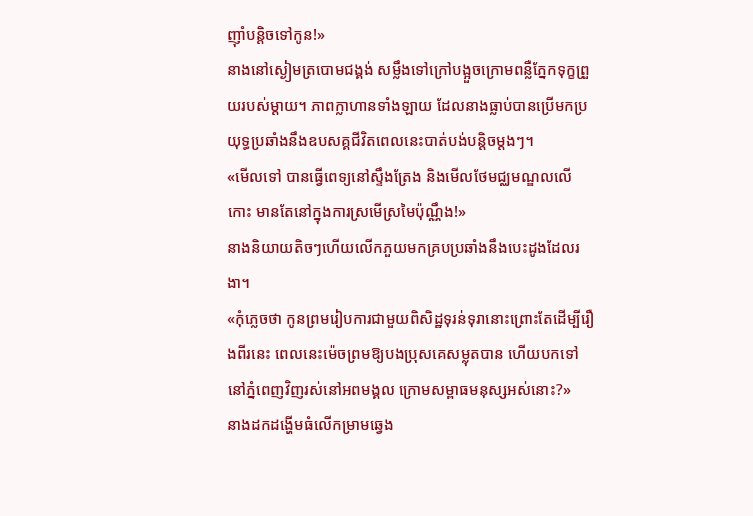ញ៉ាំបន្តិចទៅកូន!»
នាងនៅស្ងៀមត្របោមជង្គង់ សម្លឹងទៅក្រៅបង្អួចក្រោមពន្លឺភ្នែកទុក្ខព្រួយរបស់ម្តាយ។ ភាពក្លាហានទាំងឡាយ ដែលនាងធ្លាប់បានប្រើមកប្រយុទ្ធប្រឆាំងនឹងឧបសគ្គជីវិតពេលនេះបាត់បង់បន្តិចម្តងៗ។
«មើលទៅ បានធ្វើពេទ្យនៅស្ទឹងត្រែង និងមើលថែមជ្ឈមណ្ឌលលើកោះ មានតែនៅក្នុងការស្រមើស្រមៃប៉ុណ្ណឹង!»
នាងនិយាយតិចៗហើយលើកភួយមកគ្របប្រឆាំងនឹងបេះដូងដែលរងា។
«កុំភ្លេចថា កូនព្រមរៀបការជាមួយពិសិដ្ឋទុរន់ទុរានោះព្រោះតែដើម្បីរឿងពីរនេះ ពេលនេះម៉េចព្រមឱ្យបងប្រុសគេសម្លុតបាន ហើយបកទៅនៅភ្នំពេញវិញរស់នៅអពមង្គល ក្រោមសម្ពាធមនុស្សអស់នោះ?»
នាងដកដង្ហើមធំលើកម្រាមឆ្វេង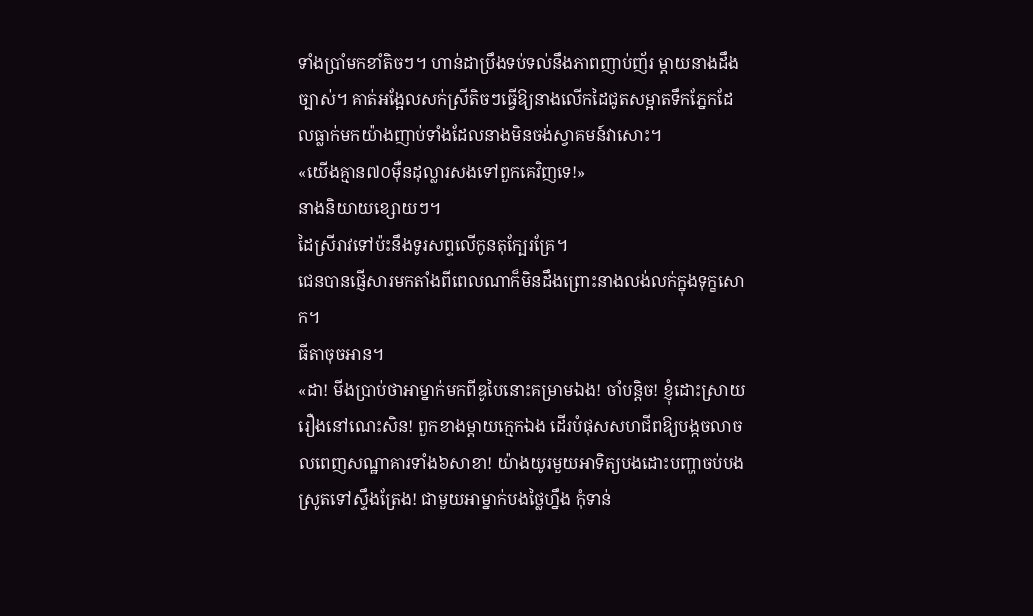ទាំងប្រាំមកខាំតិចៗ។ ហាន់ដាប្រឹងទប់ទល់នឹងភាពញាប់ញ័រ ម្តាយនាងដឹងច្បាស់។ គាត់អង្អែលសក់ស្រីតិចៗធ្វើឱ្យនាងលើកដៃជូតសម្អាតទឹកភ្នែកដែលធ្លាក់មកយ៉ាងញាប់ទាំងដែលនាងមិនចង់ស្វាគមន៍វាសោះ។
«យើងគ្មាន៧០ម៉ឺនដុល្លារសងទៅពួកគេវិញទេ!»
នាងនិយាយខ្សោយៗ។
ដៃស្រីរាវទៅប៉ះនឹងទូរសព្ទលើកូនតុក្បែរគ្រែ។
ជេនបានផ្ញើសារមកតាំងពីពេលណាក៏មិនដឹងព្រោះនាងលង់លក់ក្នុងទុក្ខសោក។
ធីតាចុចអាន។
«ដា! មីងប្រាប់ថាអាម្នាក់មកពីឌូបៃនោះគម្រាមឯង! ចាំបន្តិច! ខ្ញុំដោះស្រាយរឿងនៅណេះសិន! ពួកខាងម្តាយក្មេកឯង ដើរបំផុសសហជីពឱ្យបង្កចលាចលពេញសណ្ឋាគារទាំង៦សាខា! យ៉ាងយូរមួយអាទិត្យបងដោះបញ្ហាចប់បងស្រូតទៅស្ទឹងត្រែង! ជាមួយអាម្នាក់បងថ្លៃហ្នឹង កុំទាន់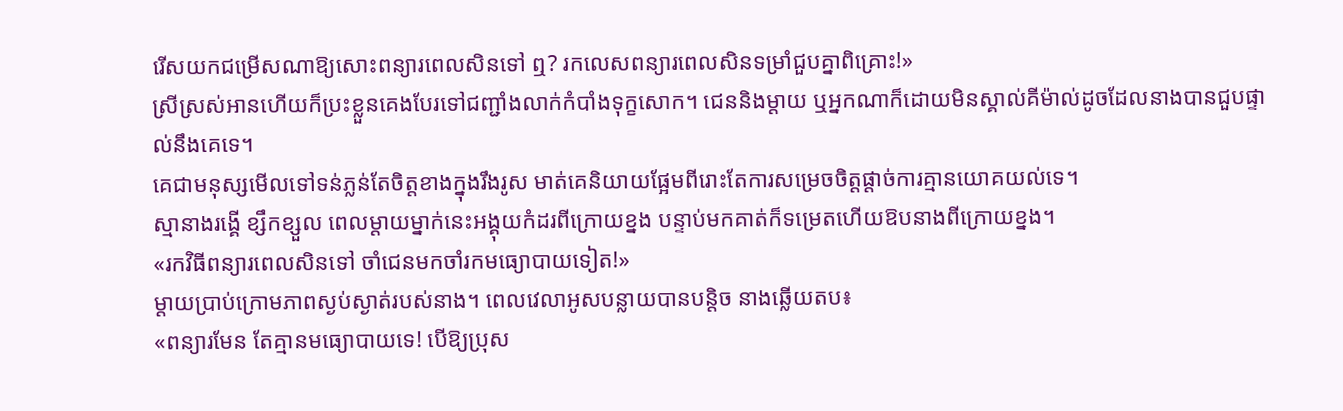រើសយកជម្រើសណាឱ្យសោះពន្យារពេលសិនទៅ ឮ? រកលេសពន្យារពេលសិនទម្រាំជួបគ្នាពិគ្រោះ!»
ស្រីស្រស់អានហើយក៏ប្រះខ្លួនគេងបែរទៅជញ្ជាំងលាក់កំបាំងទុក្ខសោក។ ជេននិងម្តាយ ឬអ្នកណាក៏ដោយមិនស្គាល់គីម៉ាល់ដូចដែលនាងបានជួបផ្ទាល់នឹងគេទេ។
គេជាមនុស្សមើលទៅទន់ភ្លន់តែចិត្តខាងក្នុងរឹងរូស មាត់គេនិយាយផ្អែមពីរោះតែការសម្រេចចិត្តផ្តាច់ការគ្មានយោគយល់ទេ។
ស្មានាងរង្គើ ខ្សឹកខ្សួល ពេលម្តាយម្នាក់នេះអង្គុយកំដរពីក្រោយខ្នង បន្ទាប់មកគាត់ក៏ទម្រេតហើយឱបនាងពីក្រោយខ្នង។
«រកវិធីពន្យារពេលសិនទៅ ចាំជេនមកចាំរកមធ្យោបាយទៀត!»
ម្តាយប្រាប់ក្រោមភាពស្ងប់ស្ងាត់របស់នាង។ ពេលវេលាអូសបន្លាយបានបន្តិច នាងឆ្លើយតប៖
«ពន្យារមែន តែគ្មានមធ្យោបាយទេ! បើឱ្យប្រុស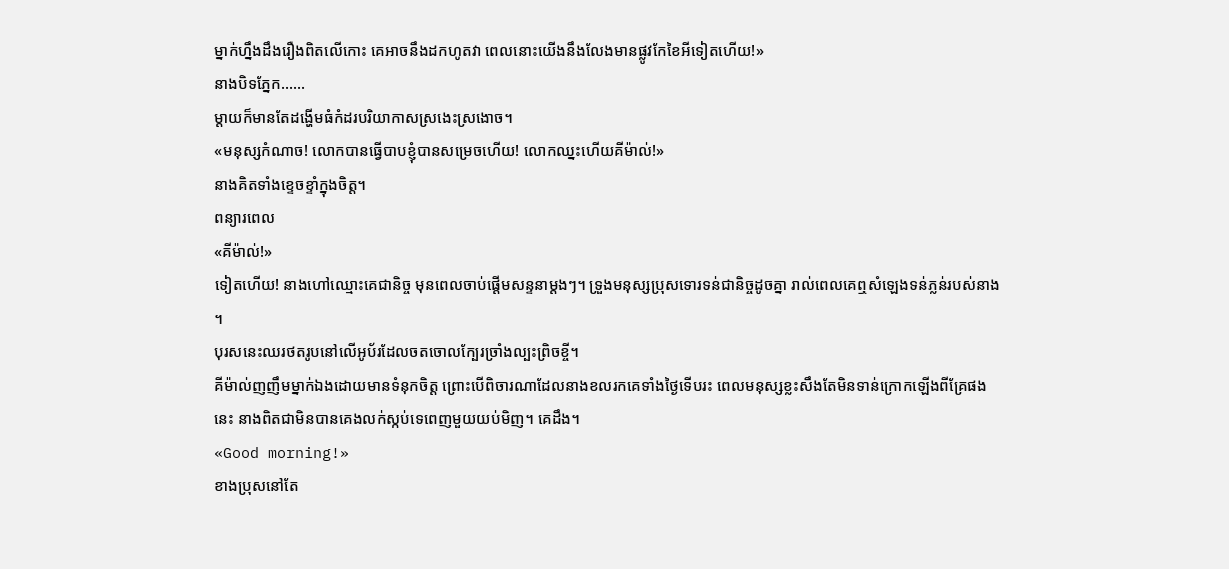ម្នាក់ហ្នឹងដឹងរឿងពិតលើកោះ គេអាចនឹងដកហូតវា ពេលនោះយើងនឹងលែងមានផ្លូវកែខៃអីទៀតហើយ!»
នាងបិទភ្នែក……
ម្តាយក៏មានតែដង្ហើមធំកំដរបរិយាកាសស្រងេះស្រងោច។
«មនុស្សកំណាច! លោកបានធ្វើបាបខ្ញុំបានសម្រេចហើយ! លោកឈ្នះហើយគីម៉ាល់!»
នាងគិតទាំងខ្ទេចខ្ទាំក្នុងចិត្ត។
ពន្យារពេល
«គីម៉ាល់!»
ទៀតហើយ! នាងហៅឈ្មោះគេជានិច្ច មុនពេលចាប់ផ្តើមសន្ទនាម្តងៗ។ ទ្រួងមនុស្សប្រុសទោរទន់ជានិច្ចដូចគ្នា រាល់ពេលគេឮសំឡេងទន់ភ្លន់របស់នាង ។
បុរសនេះឈរថតរូបនៅលើអូប័រដែលចតចោលក្បែរច្រាំងល្បះព្រិចខ្ចី។
គីម៉ាល់ញញឹមម្នាក់ឯងដោយមានទំនុកចិត្ត ព្រោះបើពិចារណាដែលនាងខលរកគេទាំងថ្ងៃទើបរះ ពេលមនុស្សខ្លះសឹងតែមិនទាន់ក្រោកឡើងពីគ្រែផងនេះ នាងពិតជាមិនបានគេងលក់ស្កប់ទេពេញមួយយប់មិញ។ គេដឹង។
«Good morning!»
ខាងប្រុសនៅតែ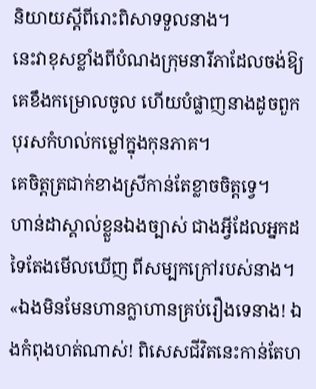និយាយស្តីពីរោះពិសាទទួលនាង។
នេះវាខុសខ្លាំងពីបំណងក្រុមនារីភាដែលចង់ឱ្យគេខឹងកម្រោលចូល ហើយបំផ្លាញនាងដូចពួកបុរសកំហល់កម្លៅក្នុងកុនភាគ។
គេចិត្តត្រជាក់ខាងស្រីកាន់តែខ្លាចចិត្តទ្វេ។
ហាន់ដាស្គាល់ខ្លួនឯងច្បាស់ ជាងអ្វីដែលអ្នកដទៃតែងមើលឃើញ ពីសម្បកក្រៅរបស់នាង។
«ឯងមិនមែនហានក្លាហានគ្រប់រឿងទេនាង! ឯងកំពុងហត់ណាស់! ពិសេសជីវិតនេះកាន់តែហ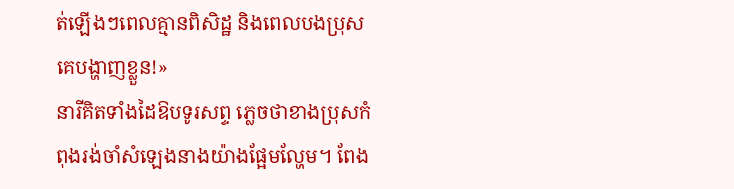ត់ឡើងៗពេលគ្មានពិសិដ្ឋ និងពេលបងប្រុសគេបង្ហាញខ្លួន!»
នារីគិតទាំងដៃឱបទូរសព្ទ ភ្លេចថាខាងប្រុសកំពុងរង់ចាំសំឡេងនាងយ៉ាងផ្អែមល្ហែម។ ពែង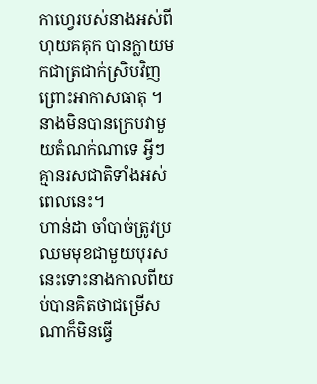កាហ្វេរបស់នាងអស់ពីហុយគគុក បានក្លាយមកជាត្រជាក់ស្រិបវិញ ព្រោះអាកាសធាតុ ។ នាងមិនបានក្រេបវាមួយតំណក់ណាទេ អ្វីៗគ្មានរសជាតិទាំងអស់ពេលនេះ។
ហាន់ដា ចាំបាច់ត្រូវប្រឈមមុខជាមួយបុរសនេះទោះនាងកាលពីយប់បានគិតថាជម្រើសណាក៏មិនធ្វើ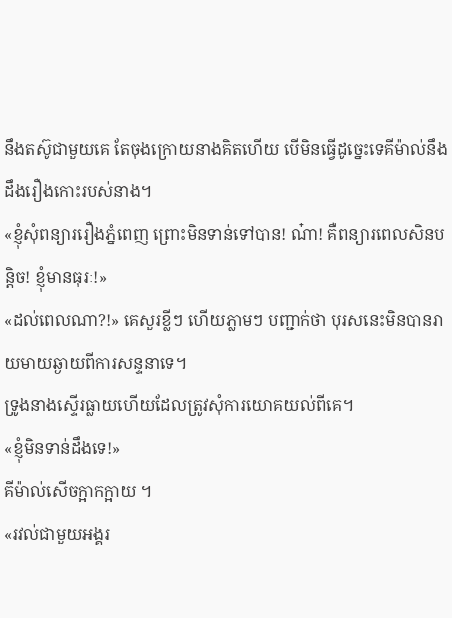នឹងតស៊ូជាមួយគេ តែចុងក្រោយនាងគិតហើយ បើមិនធ្វើដូច្នេះទេគីម៉ាល់នឹងដឹងរឿងកោះរបស់នាង។
«ខ្ញុំសុំពន្យាររឿងភ្នំពេញ ព្រោះមិនទាន់ទៅបាន! ណ៎ា! គឺពន្យារពេលសិនបន្តិច! ខ្ញុំមានធុរៈ!»
«ដល់ពេលណា?!» គេសួរខ្លីៗ ហើយភ្លាមៗ បញ្ជាក់ថា បុរសនេះមិនបានរាយមាយឆ្ងាយពីការសន្ទនាទេ។
ទ្រូងនាងស្ទើរធ្លាយហើយដែលត្រូវសុំការយោគយល់ពីគេ។
«ខ្ញុំមិនទាន់ដឹងទេ!»
គីម៉ាល់សើចក្អាកក្អាយ ។
«រវល់ជាមួយអង្គរ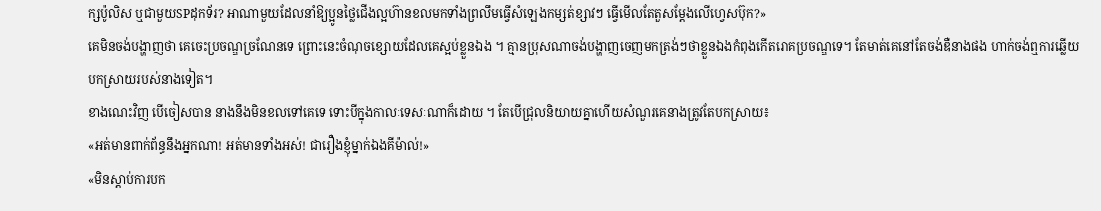ក្សប៉ូលិស ឬជាមួយSPដុកទ័រ? អាណាមួយដែលនាំឱ្យប្អូនថ្លៃជើងល្អហ៊ានខលមកទាំងព្រលឹមធ្វើសំឡេងកម្សត់ខ្សាវៗ ធ្វើមើលតែតួសម្តែងលើហ្វេសប៊ុក?»
គេមិនចង់បង្ហាញថា គេចេះប្រចណ្ឌច្រណែនទេ ព្រោះនេះចំណុចខ្សោយដែលគេស្អប់ខ្លួនឯង ។ គ្មានប្រុសណាចង់បង្ហាញចេញមកត្រង់ៗថាខ្លួនឯងកំពុងកើតរោគប្រចណ្ឌទេ។ តែមាត់គេនៅតែចង់ឌឺនាងផង ហាក់ចង់ឮការឆ្លើយបកស្រាយរបស់នាងទៀត។
ខាងណេះវិញ បើចៀសបាន នាងនឹងមិនខលទៅគេទេ ទោះបីក្នុងកាលៈទេសៈណាក៏ដោយ ។ តែបើជ្រុលនិយាយគ្នាហើយសំណួរគេនាងត្រូវតែបកស្រាយ៖
«អត់មានពាក់ព័ន្ធនឹងអ្នកណា! អត់មានទាំងអស់! ជារឿងខ្ញុំម្នាក់ឯងគីម៉ាល់!»
«មិនស្តាប់ការបក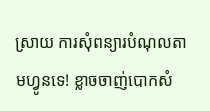ស្រាយ ការសុំពន្យារបំណុលតាមហ្វូនទេ! ខ្លាចចាញ់បោកសំ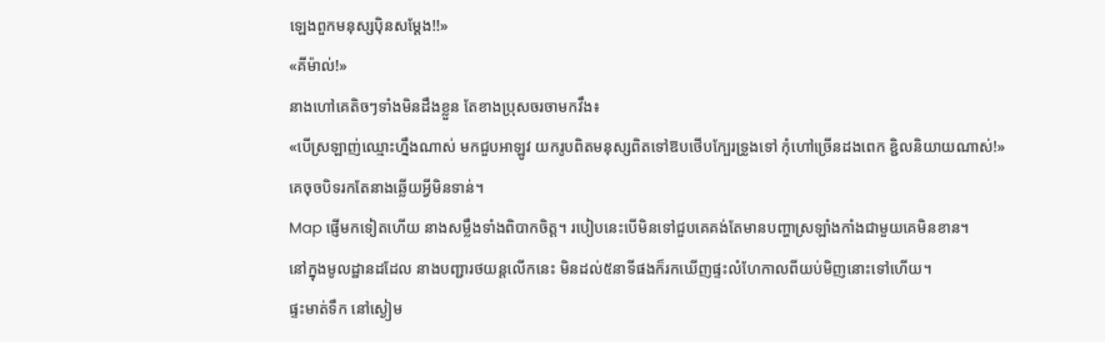ឡេងពួកមនុស្សប៉ិនសម្តែង!!»
«គីម៉ាល់!»
នាងហៅគេតិចៗទាំងមិនដឹងខ្លួន តែខាងប្រុសចរចាមកវឹង៖
«បើស្រឡាញ់ឈ្មោះហ្នឹងណាស់ មកជួបអាឡូវ យករូបពិតមនុស្សពិតទៅឱបថើបក្បែរទ្រូងទៅ កុំហៅច្រើនដងពេក ខ្ជិលនិយាយណាស់!»
គេចុចបិទរកតែនាងឆ្លើយអ្វីមិនទាន់។
Map ផ្ញើមកទៀតហើយ នាងសម្លឹងទាំងពិបាកចិត្ត។ របៀបនេះបើមិនទៅជួបគេគង់តែមានបញ្ហាស្រឡាំងកាំងជាមួយគេមិនខាន។
នៅក្នុងមូលដ្ឋានដដែល នាងបញ្ជារថយន្តលើកនេះ មិនដល់៥នាទីផងក៏រកឃើញផ្ទះលំហែកាលពីយប់មិញនោះទៅហើយ។
ផ្ទះមាត់ទឹក នៅស្ងៀម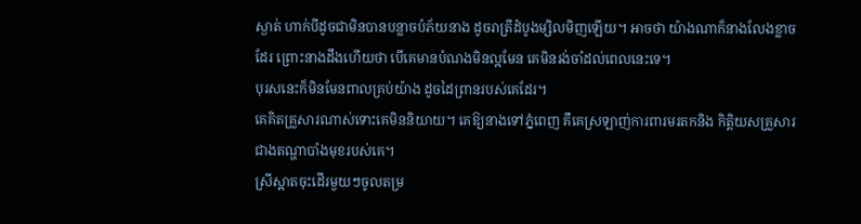ស្ងាត់ ហាក់បីដូចជាមិនបានបន្លាចបំភ័យនាង ដូចរាត្រីដំបូងម្សិលមិញឡើយ។ អាចថា យ៉ាងណាក៏នាងលែងខ្លាចដែរ ព្រោះនាងដឹងហើយថា បើគេមានបំណងមិនល្អមែន គេមិនរង់ចាំដល់ពេលនេះទេ។
បុរសនេះក៏មិនមែនពាលគ្រប់យ៉ាង ដូចដៃព្រានរបស់គេដែរ។
គេគិតគ្រួសារណាស់ទោះគេមិននិយាយ។ គេឱ្យនាងទៅភ្នំពេញ គឺគេស្រឡាញ់ការពារមរតកនិង កិត្តិយសគ្រួសារជាងតណ្ហាបាំងមុខរបស់គេ។
ស្រីស្អាតចុះដើរមួយៗចូលតម្រ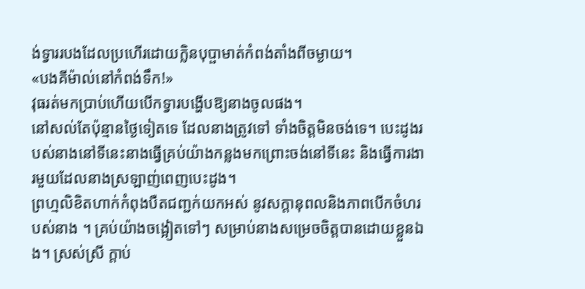ង់ទ្វាររបងដែលប្រហើរដោយក្លិនបុប្ផាមាត់កំពង់តាំងពីចម្ងាយ។
«បងគីម៉ាល់នៅកំពង់ទឹក!»
វុធរត់មកប្រាប់ហើយបើកទ្វារបង្ហើបឱ្យនាងចូលផង។
នៅសល់តែប៉ុន្មានថ្ងៃទៀតទេ ដែលនាងត្រូវទៅ ទាំងចិត្តមិនចង់ទេ។ បេះដូងរបស់នាងនៅទីនេះនាងធ្វើគ្រប់យ៉ាងកន្លងមកព្រោះចង់នៅទីនេះ និងធ្វើការងារមួយដែលនាងស្រឡាញ់ពេញបេះដូង។
ព្រហ្មលិខិតហាក់កំពុងបឺតជញ្ជក់យកអស់ នូវសក្តានុពលនិងភាពបើកចំហរបស់នាង ។ គ្រប់យ៉ាងចង្អៀតទៅៗ សម្រាប់នាងសម្រេចចិត្តបានដោយខ្លួនឯង។ ស្រស់ស្រី ក្តាប់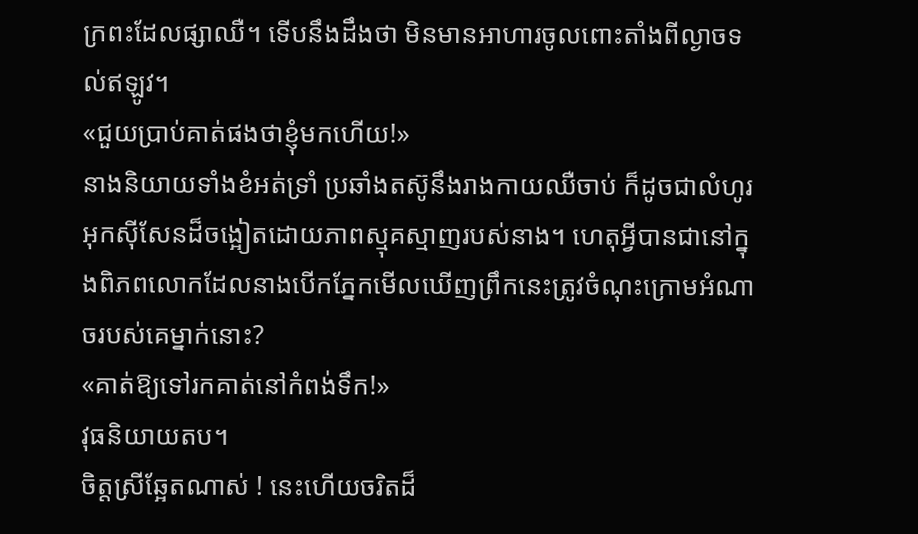ក្រពះដែលផ្សាឈឺ។ ទើបនឹងដឹងថា មិនមានអាហារចូលពោះតាំងពីល្ងាចទល់ឥឡូវ។
«ជួយប្រាប់គាត់ផងថាខ្ញុំមកហើយ!»
នាងនិយាយទាំងខំអត់ទ្រាំ ប្រឆាំងតស៊ូនឹងរាងកាយឈឺចាប់ ក៏ដូចជាលំហូរអុកស៊ីសែនដ៏ចង្អៀតដោយភាពស្មុគស្មាញរបស់នាង។ ហេតុអ្វីបានជានៅក្នុងពិភពលោកដែលនាងបើកភ្នែកមើលឃើញព្រឹកនេះត្រូវចំណុះក្រោមអំណាចរបស់គេម្នាក់នោះ?
«គាត់ឱ្យទៅរកគាត់នៅកំពង់ទឹក!»
វុធនិយាយតប។
ចិត្តស្រីឆ្អែតណាស់ ! នេះហើយចរិតដ៏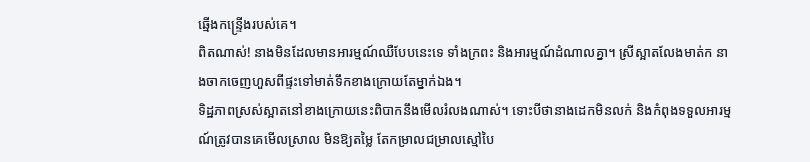ឆ្មើងកន្ទ្រើងរបស់គេ។
ពិតណាស់! នាងមិនដែលមានអារម្មណ៍ឈឺបែបនេះទេ ទាំងក្រពះ និងអារម្មណ៍ដំណាលគ្នា។ ស្រីស្អាតលែងមាត់ក នាងចាកចេញហួសពីផ្ទះទៅមាត់ទឹកខាងក្រោយតែម្នាក់ឯង។
ទិដ្ឋភាពស្រស់ស្អាតនៅខាងក្រោយនេះពិបាកនឹងមើលរំលងណាស់។ ទោះបីថានាងដេកមិនលក់ និងកំពុងទទួលអារម្មណ៍ត្រូវបានគេមើលស្រាល មិនឱ្យតម្លៃ តែកម្រាលជម្រាលស្មៅបៃ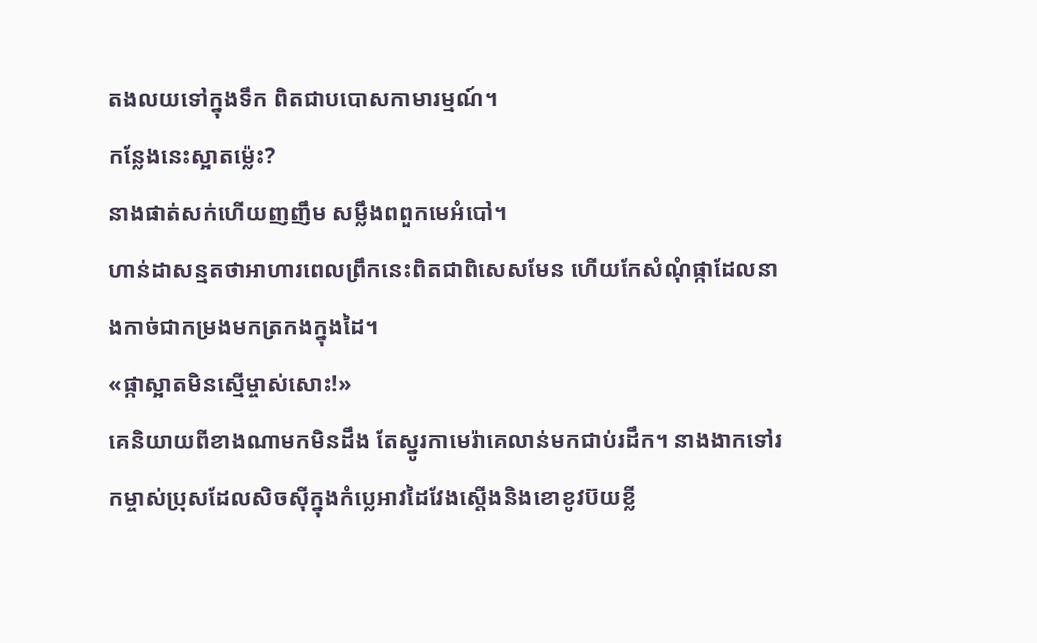តងលយទៅក្នុងទឹក ពិតជាបបោសកាមារម្មណ៍។
កន្លែងនេះស្អាតម៉្លេះ?
នាងផាត់សក់ហើយញញឹម សម្លឹងពពួកមេអំបៅ។
ហាន់ដាសន្មតថាអាហារពេលព្រឹកនេះពិតជាពិសេសមែន ហើយកែសំណុំផ្កាដែលនាងកាច់ជាកម្រងមកត្រកងក្នុងដៃ។
«ផ្កាស្អាតមិនស្មើម្ចាស់សោះ!»
គេនិយាយពីខាងណាមកមិនដឹង តែស្នូរកាមេរ៉ាគេលាន់មកជាប់រដឹក។ នាងងាកទៅរកម្ចាស់ប្រុសដែលសិចស៊ីក្នុងកំប្លេអាវដៃវែងស្តើងនិងខោខូវប៊យខ្លី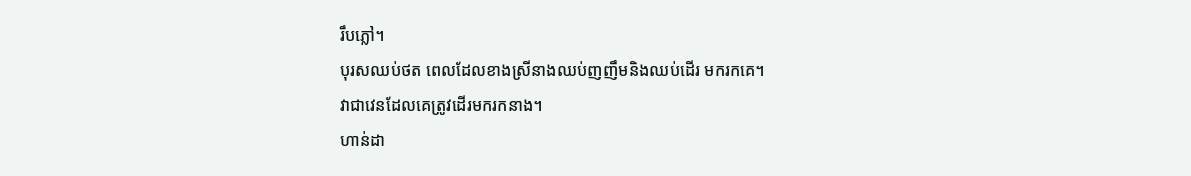រឹបភ្លៅ។
បុរសឈប់ថត ពេលដែលខាងស្រីនាងឈប់ញញឹមនិងឈប់ដើរ មករកគេ។
វាជាវេនដែលគេត្រូវដើរមករកនាង។
ហាន់ដា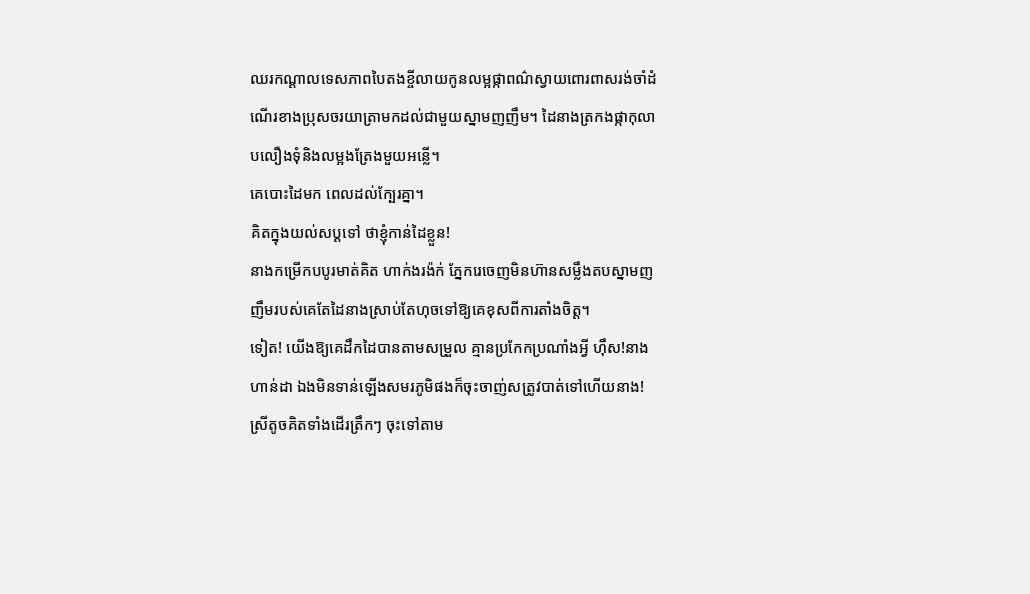ឈរកណ្តាលទេសភាពបៃតងខ្ចីលាយកូនលម្អផ្កាពណ៌ស្វាយពោរពាសរង់ចាំដំណើរខាងប្រុសចរយាត្រាមកដល់ជាមួយស្នាមញញឹម។ ដៃនាងត្រកងផ្កាកុលាបលឿងទុំនិងលម្អងត្រែងមួយអន្លើ។
គេបោះដៃមក ពេលដល់ក្បែរគ្នា។
គិតក្នុងយល់សប្តទៅ ថាខ្ញុំកាន់ដៃខ្លួន!
នាងកម្រើកបបូរមាត់គិត ហាក់ងរង៉ក់ ភ្នែករេចេញមិនហ៊ានសម្លឹងតបស្នាមញញឹមរបស់គេតែដៃនាងស្រាប់តែហុចទៅឱ្យគេខុសពីការតាំងចិត្ត។
ទៀត! យើងឱ្យគេដឹកដៃបានតាមសម្រួល គ្មានប្រកែកប្រណាំងអ្វី ហ៊ឹស!នាងហាន់ដា ឯងមិនទាន់ឡើងសមរភូមិផងក៏ចុះចាញ់សត្រូវបាត់ទៅហើយនាង!
ស្រីតូចគិតទាំងដើរត្រឹកៗ ចុះទៅតាម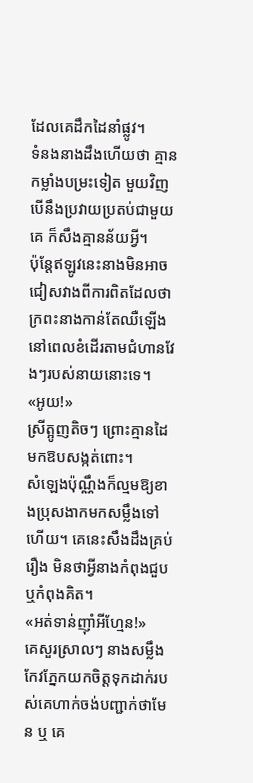ដែលគេដឹកដៃនាំផ្លូវ។
ទំនងនាងដឹងហើយថា គ្មានកម្លាំងបម្រះទៀត មួយវិញ បើនឹងប្រវាយប្រតប់ជាមួយគេ ក៏សឹងគ្មានន័យអ្វី។
ប៉ុន្ដែឥឡូវនេះនាងមិនអាចជៀសវាងពីការពិតដែលថា ក្រពះនាងកាន់តែឈឺឡើងនៅពេលខំដើរតាមជំហានវែងៗរបស់នាយនោះទេ។
«អូយ!»
ស្រីត្អូញតិចៗ ព្រោះគ្មានដៃមកឱបសង្កត់ពោះ។
សំឡេងប៉ុណ្ណឹងក៏ល្មមឱ្យខាងប្រុសងាកមកសម្លឹងទៅហើយ។ គេនេះសឹងដឹងគ្រប់រឿង មិនថាអ្វីនាងកំពុងជួបឬកំពុងគិត។
«អត់ទាន់ញ៉ាំអីហ្មែន!»
គេសួរស្រាលៗ នាងសម្លឹងកែវភ្នែកយកចិត្តទុកដាក់របស់គេហាក់ចង់បញ្ជាក់ថាមែន ឬ គេ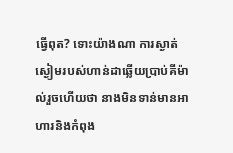ធ្វើពុត? ទោះយ៉ាងណា ការស្ងាត់ស្ងៀមរបស់ហាន់ដាឆ្លើយប្រាប់គីម៉ាល់រួចហើយថា នាងមិនទាន់មានអាហារនិងកំពុង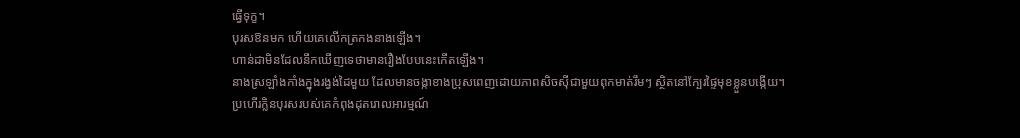ធ្វើទុក្ខ។
បុរសឱនមក ហើយគេលើកត្រកងនាងឡើង។
ហាន់ដាមិនដែលនឹកឃើញទេថាមានរឿងបែបនេះកើតឡើង។
នាងស្រឡាំងកាំងក្នុងរង្វង់ដៃមួយ ដែលមានចង្កាខាងប្រុសពេញដោយភាពសិចស៊ីជាមួយពុកមាត់រឹមៗ ស្ថិតនៅក្បែរផ្ទៃមុខខ្លួនបង្កើយ។
ប្រហើរក្លិនបុរសរបស់គេកំពុងដុតរោលអារម្មណ៍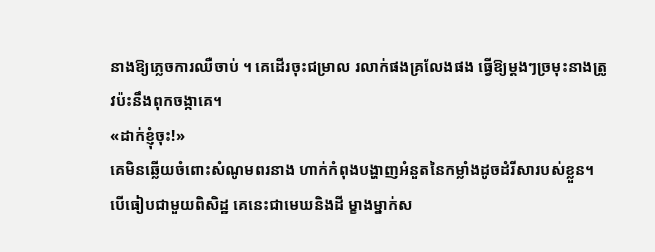នាងឱ្យភ្លេចការឈឺចាប់ ។ គេដើរចុះជម្រាល រលាក់ផងគ្រលែងផង ធ្វើឱ្យម្តងៗច្រមុះនាងត្រូវប៉ះនឹងពុកចង្កាគេ។
«ដាក់ខ្ញុំចុះ!»
គេមិនឆ្លើយចំពោះសំណូមពរនាង ហាក់កំពុងបង្ហាញអំនួតនៃកម្លាំងដូចដំរីសារបស់ខ្លួន។ បើធៀបជាមួយពិសិដ្ឋ គេនេះជាមេឃនិងដី ម្ខាងម្នាក់ស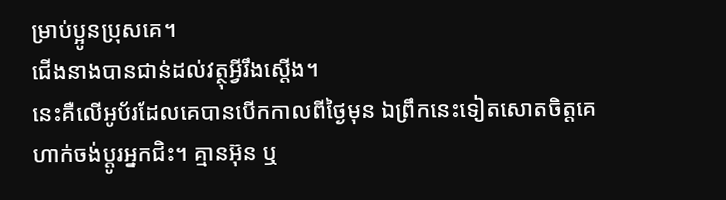ម្រាប់ប្អូនប្រុសគេ។
ជើងនាងបានជាន់ដល់វត្ថុអ្វីរឹងស្តើង។
នេះគឺលើអូប័រដែលគេបានបើកកាលពីថ្ងៃមុន ឯព្រឹកនេះទៀតសោតចិត្តគេហាក់ចង់ប្តូរអ្នកជិះ។ គ្មានអ៊ុន ឬ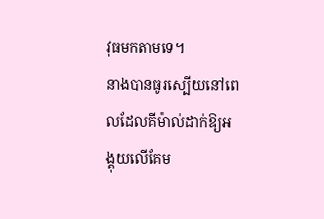វុធមកតាមទេ។
នាងបានធូរស្បើយនៅពេលដែលគីម៉ាល់ដាក់ឱ្យអង្គុយលើគែម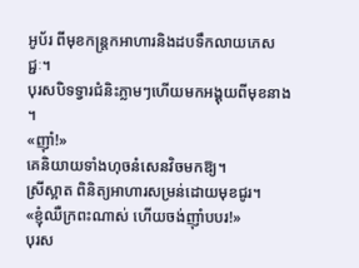អូប័រ ពីមុខកន្ត្រកអាហារនិងដបទឹកលាយភេសជ្ជៈ។
បុរសបិទទ្វារជំនិះភ្លាមៗហើយមកអង្គុយពីមុខនាង ។
«ញ៉ាំ!»
គេនិយាយទាំងហុចនំសេនវិចមកឱ្យ។
ស្រីស្អាត ពិនិត្យអាហារសម្រន់ដោយមុខជូរ។
«ខ្ញុំឈឺក្រពះណាស់ ហើយចង់ញ៉ាំបបរ!»
បុរស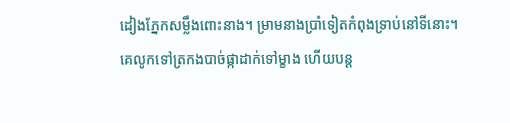ដៀងភ្នែកសម្លឹងពោះនាង។ ម្រាមនាងប្រាំទៀតកំពុងទ្រាប់នៅទីនោះ។ គេលូកទៅត្រកងបាច់ផ្កាដាក់ទៅម្ខាង ហើយបន្ត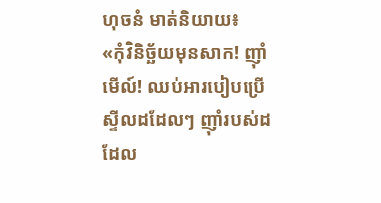ហុចនំ មាត់និយាយ៖
«កុំវិនិច្ឆ័យមុនសាក! ញ៉ាំមើល៍! ឈប់អារបៀបប្រើស្ទីលដដែលៗ ញ៉ាំរបស់ដដែល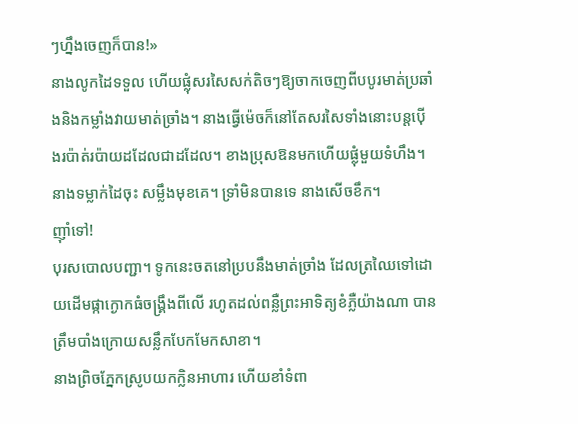ៗហ្នឹងចេញក៏បាន!»
នាងលូកដៃទទួល ហើយផ្លុំសរសៃសក់តិចៗឱ្យចាកចេញពីបបូរមាត់ប្រឆាំងនិងកម្លាំងវាយមាត់ច្រាំង។ នាងធ្វើម៉េចក៏នៅតែសរសៃទាំងនោះបន្តប៉ើងរប៉ាត់រប៉ាយដដែលជាដដែល។ ខាងប្រុសឱនមកហើយផ្លុំមួយទំហឹង។
នាងទម្លាក់ដៃចុះ សម្លឹងមុខគេ។ ទ្រាំមិនបានទេ នាងសើចខឹក។
ញ៉ាំទៅ!
បុរសបោលបញ្ជា។ ទូកនេះចតនៅប្របនឹងមាត់ច្រាំង ដែលត្រឈៃទៅដោយដើមផ្កាក្ងោកធំចង្គ្រឹងពីលើ រហូតដល់ពន្លឺព្រះអាទិត្យខំភ្លឺយ៉ាងណា បានត្រឹមបាំងក្រោយសន្លឹកបែកមែកសាខា។
នាងព្រិចភ្នែកស្រូបយកក្លិនអាហារ ហើយខាំទំពា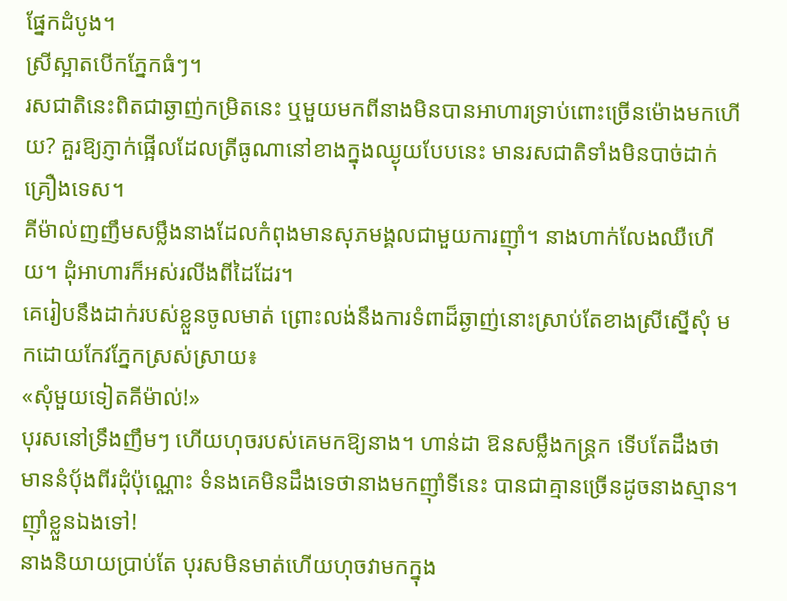ផ្នែកដំបូង។
ស្រីស្អាតបើកភ្នែកធំៗ។
រសជាតិនេះពិតជាឆ្ងាញ់កម្រិតនេះ ឬមួយមកពីនាងមិនបានអាហារទ្រាប់ពោះច្រើនម៉ោងមកហើយ? គួរឱ្យភ្ញាក់ផ្អើលដែលត្រីធូណានៅខាងក្នុងឈ្ងុយបែបនេះ មានរសជាតិទាំងមិនបាច់ដាក់គ្រឿងទេស។
គីម៉ាល់ញញឹមសម្លឹងនាងដែលកំពុងមានសុភមង្គលជាមួយការញ៉ាំ។ នាងហាក់លែងឈឺហើយ។ ដុំអាហារក៏អស់រលីងពីដៃដែរ។
គេរៀបនឹងដាក់របស់ខ្លួនចូលមាត់ ព្រោះលង់នឹងការទំពាដ៏ឆ្ងាញ់នោះស្រាប់តែខាងស្រីស្នើសុំ មកដោយកែវភ្នែកស្រស់ស្រាយ៖
«សុំមួយទៀតគីម៉ាល់!»
បុរសនៅទ្រឹងញឹមៗ ហើយហុចរបស់គេមកឱ្យនាង។ ហាន់ដា ឱនសម្លឹងកន្ត្រក ទើបតែដឹងថា មាននំប៉័ងពីរដុំប៉ុណ្ណោះ ទំនងគេមិនដឹងទេថានាងមកញ៉ាំទីនេះ បានជាគ្មានច្រើនដូចនាងស្មាន។
ញ៉ាំខ្លួនឯងទៅ!
នាងនិយាយប្រាប់តែ បុរសមិនមាត់ហើយហុចវាមកក្នុង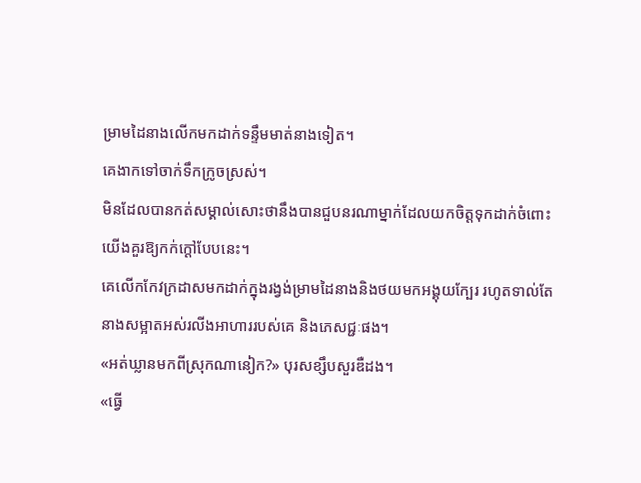ម្រាមដៃនាងលើកមកដាក់ទន្ទឹមមាត់នាងទៀត។
គេងាកទៅចាក់ទឹកក្រូចស្រស់។
មិនដែលបានកត់សម្គាល់សោះថានឹងបានជួបនរណាម្នាក់ដែលយកចិត្តទុកដាក់ចំពោះយើងគួរឱ្យកក់ក្តៅបែបនេះ។
គេលើកកែវក្រដាសមកដាក់ក្នុងរង្វង់ម្រាមដៃនាងនិងថយមកអង្គុយក្បែរ រហូតទាល់តែនាងសម្អាតអស់រលីងអាហាររបស់គេ និងភេសជ្ជៈផង។
«អត់ឃ្លានមកពីស្រុកណានៀក?» បុរសខ្សឹបសួរឌឺដង។
«ធ្វើ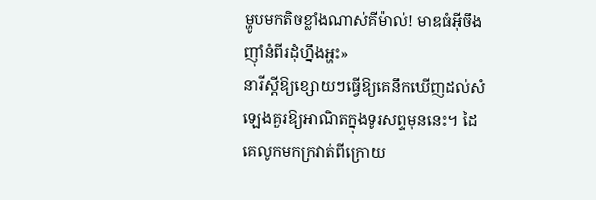ម្ហូបមកតិចខ្លាំងណាស់គីម៉ាល់! មាឌធំអ៊ីចឹង ញ៉ាំនំពីរដុំហ្នឹងអ្ហះ»
នារីស្តីឱ្យខ្សោយៗធ្វើឱ្យគេនឹកឃើញដល់សំឡេងគួរឱ្យអាណិតក្នុងទូរសព្ទមុននេះ។ ដៃគេលូកមកក្រវាត់ពីក្រោយ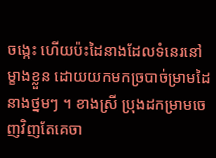ចង្កេះ ហើយប៉ះដៃនាងដែលទំនេរនៅម្ខាងខ្លួន ដោយយកមកច្របាច់ម្រាមដៃនាងថ្នមៗ ។ ខាងស្រី ប្រុងដកម្រាមចេញវិញតែគេចា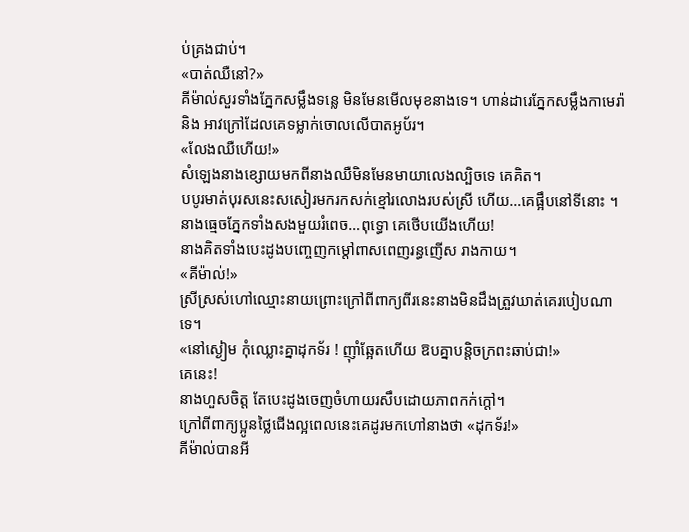ប់គ្រងជាប់។
«បាត់ឈឺនៅ?»
គីម៉ាល់សួរទាំងភ្នែកសម្លឹងទន្លេ មិនមែនមើលមុខនាងទេ។ ហាន់ដារេភ្នែកសម្លឹងកាមេរ៉ានិង អាវក្រៅដែលគេទម្លាក់ចោលលើបាតអូប័រ។
«លែងឈឺហើយ!»
សំឡេងនាងខ្សោយមកពីនាងឈឺមិនមែនមាយាលេងល្បិចទេ គេគិត។
បបូរមាត់បុរសនេះសសៀរមករកសក់ខ្មៅរលោងរបស់ស្រី ហើយ…គេផ្អឹបនៅទីនោះ ។ នាងធ្មេចភ្នែកទាំងសងមួយរំពេច…ពុទ្ធោ គេថើបយើងហើយ!
នាងគិតទាំងបេះដូងបញ្ចេញកម្ដៅពាសពេញរន្ធញើស រាងកាយ។
«គីម៉ាល់!»
ស្រីស្រស់ហៅឈ្មោះនាយព្រោះក្រៅពីពាក្យពីរនេះនាងមិនដឹងត្រួវឃាត់គេរបៀបណាទេ។
«នៅស្ងៀម កុំឈ្លោះគ្នាដុកទ័រ ! ញ៉ាំឆ្អែតហើយ ឱបគ្នាបន្តិចក្រពះឆាប់ជា!»
គេនេះ!
នាងហួសចិត្ត តែបេះដូងចេញចំហាយរសឹបដោយភាពកក់ក្តៅ។
ក្រៅពីពាក្យប្អូនថ្លៃជើងល្អពេលនេះគេដូរមកហៅនាងថា «ដុកទ័រ!»
គីម៉ាល់បានអី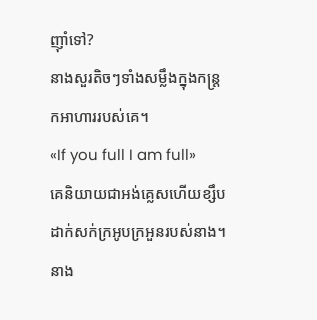ញ៉ាំទៅ?
នាងសួរតិចៗទាំងសម្លឹងក្នុងកន្ត្រកអាហាររបស់គេ។
«If you full I am full»
គេនិយាយជាអង់គ្លេសហើយខ្សឹបដាក់សក់ក្រអូបក្រអួនរបស់នាង។ នាង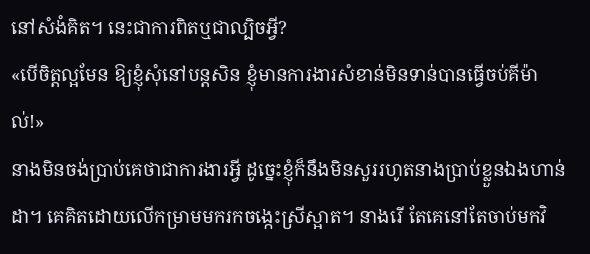នៅសំងំគិត។ នេះជាការពិតឬជាល្បិចអ្វី?
«បើចិត្តល្អមែន ឱ្យខ្ញុំសុំនៅបន្តសិន ខ្ញុំមានការងារសំខាន់មិនទាន់បានធ្វើចប់គីម៉ាល់!»
នាងមិនចង់ប្រាប់គេថាជាការងារអ្វី ដូច្នេះខ្ញុំក៏នឹងមិនសួររហូតនាងប្រាប់ខ្លួនឯងហាន់ដា។ គេគិតដោយលើកម្រាមមករកចង្កេះស្រីស្អាត។ នាងរើ តែគេនៅតែចាប់មកវិ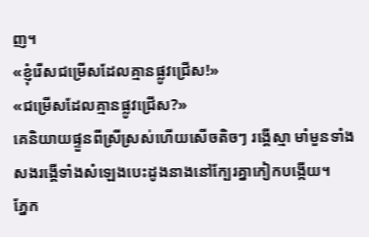ញ។
«ខ្ញុំរើសជម្រើសដែលគ្មានផ្លូវជ្រើស!»
«ជម្រើសដែលគ្មានផ្លូវជ្រើស?»
គេនិយាយផ្ទួនពីស្រីស្រស់ហើយសើចតិចៗ រង្គើស្មា មាំមួនទាំងសងរង្គើទាំងសំឡេងបេះដូងនាងនៅក្បែរគ្នាកៀកបង្កើយ។
ភ្នែក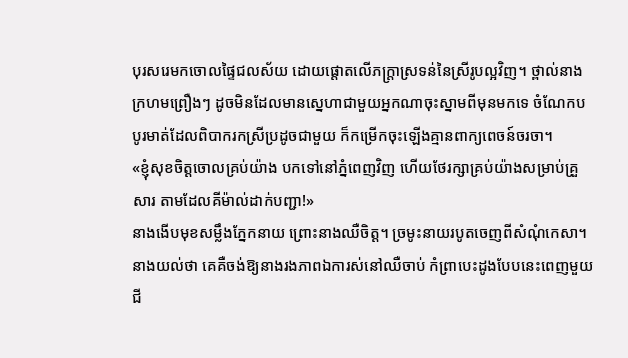បុរសរេមកចោលផ្ទៃជលស័យ ដោយផ្តោតលើភក្ត្រាស្រទន់នៃស្រីរូបល្អវិញ។ ថ្ពាល់នាងក្រហមព្រឿងៗ ដូចមិនដែលមានស្នេហាជាមួយអ្នកណាចុះស្នាមពីមុនមកទេ ចំណែកបបូរមាត់ដែលពិបាករកស្រីប្រដូចជាមួយ ក៏កម្រើកចុះឡើងគ្មានពាក្យពេចន៍ចរចា។
«ខ្ញុំសុខចិត្តចោលគ្រប់យ៉ាង បកទៅនៅភ្នំពេញវិញ ហើយថែរក្សាគ្រប់យ៉ាងសម្រាប់គ្រួសារ តាមដែលគីម៉ាល់ដាក់បញ្ជា!»
នាងងើបមុខសម្លឹងភ្នែកនាយ ព្រោះនាងឈឺចិត្ត។ ច្រមូះនាយរបូតចេញពីសំណុំកេសា។
នាងយល់ថា គេគឺចង់ឱ្យនាងរងភាពឯការស់នៅឈឺចាប់ កំព្រាបេះដូងបែបនេះពេញមួយជី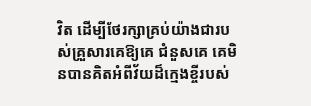វិត ដើម្បីថែរក្សាគ្រប់យ៉ាងជារបស់គ្រួសារគេឱ្យគេ ជំនួសគេ គេមិនបានគិតអំពីវ័យដ៏ក្មេងខ្ចីរបស់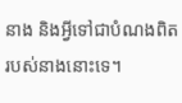នាង និងអ្វីទៅជាបំណងពិតរបស់នាងនោះទេ។